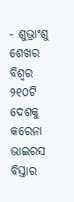- ଶୁଭ୍ରାଂଶୁ ଶେଖର
ବିଶ୍ୱର ୨୧୦ଟି ଦେଶକୁ କରେନା ଭାଇରସ ବିସ୍ତାର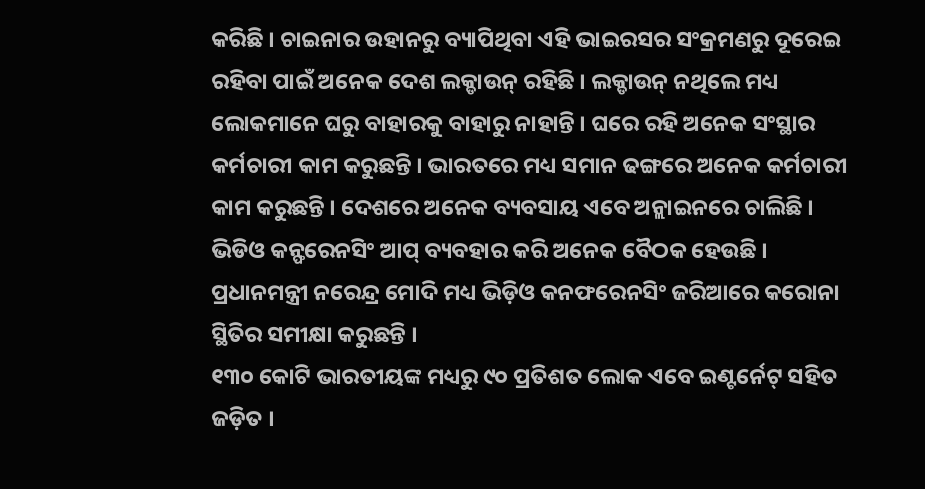କରିଛି । ଚାଇନାର ଉହାନରୁ ବ୍ୟାପିଥିବା ଏହି ଭାଇରସର ସଂକ୍ରମଣରୁ ଦୂରେଇ ରହିବା ପାଇଁ ଅନେକ ଦେଶ ଲକ୍ଡାଉନ୍ ରହିଛି । ଲକ୍ଡାଉନ୍ ନଥିଲେ ମଧ୍ୟ ଲୋକମାନେ ଘରୁ ବାହାରକୁ ବାହାରୁ ନାହାନ୍ତି । ଘରେ ରହି ଅନେକ ସଂସ୍ଥାର କର୍ମଚାରୀ କାମ କରୁଛନ୍ତି । ଭାରତରେ ମଧ୍ୟ ସମାନ ଢଙ୍ଗରେ ଅନେକ କର୍ମଚାରୀ କାମ କରୁଛନ୍ତି । ଦେଶରେ ଅନେକ ବ୍ୟବସାୟ ଏବେ ଅନ୍ଲାଇନରେ ଚାଲିଛି । ଭିଡିଓ କନ୍ଫରେନସିଂ ଆପ୍ ବ୍ୟବହାର କରି ଅନେକ ବୈଠକ ହେଉଛି । ପ୍ରଧାନମନ୍ତ୍ରୀ ନରେନ୍ଦ୍ର ମୋଦି ମଧ୍ୟ ଭିଡ଼ିଓ କନଫରେନସିଂ ଜରିଆରେ କରୋନା ସ୍ଥିତିର ସମୀକ୍ଷା କରୁଛନ୍ତି ।
୧୩୦ କୋଟି ଭାରତୀୟଙ୍କ ମଧ୍ୟରୁ ୯୦ ପ୍ରତିଶତ ଲୋକ ଏବେ ଇଣ୍ଟର୍ନେଟ୍ ସହିତ ଜଡ଼ିତ ।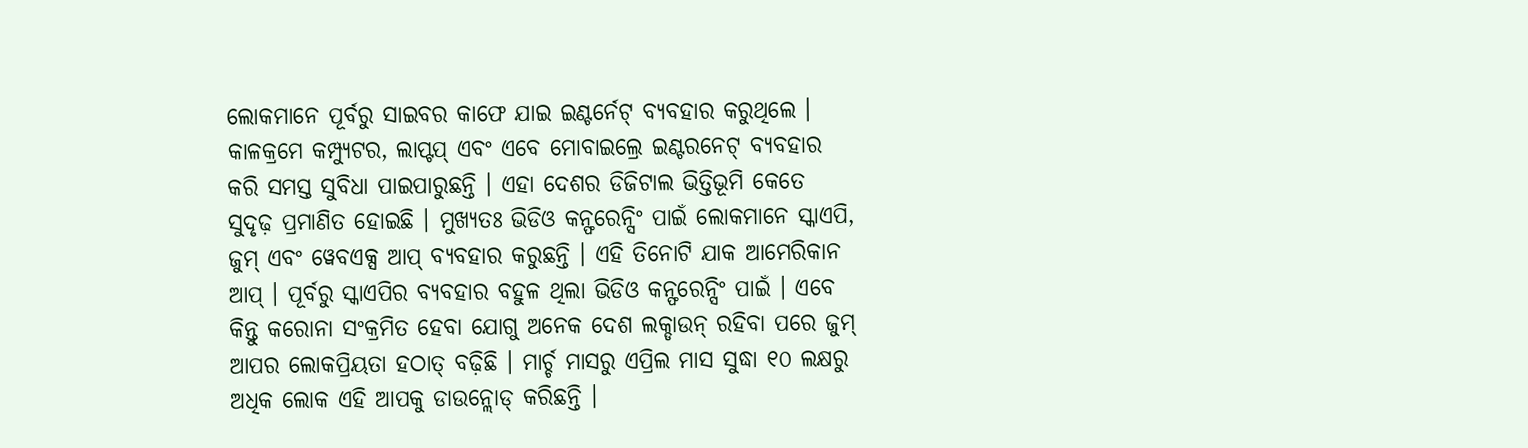ଲୋକମାନେ ପୂର୍ବରୁ ସାଇବର କାଫେ ଯାଇ ଇଣ୍ଟର୍ନେଟ୍ ବ୍ୟବହାର କରୁଥିଲେ । କାଳକ୍ରମେ କମ୍ପ୍ୟୁଟର, ଲାପ୍ଟପ୍ ଏବଂ ଏବେ ମୋବାଇଲ୍ରେ ଇଣ୍ଟରନେଟ୍ ବ୍ୟବହାର କରି ସମସ୍ତ ସୁବିଧା ପାଇପାରୁଛନ୍ତି । ଏହା ଦେଶର ଡିଜିଟାଲ ଭିତ୍ତିଭୂମି କେତେ ସୁଦୃଢ଼ ପ୍ରମାଣିତ ହୋଇଛି । ମୁଖ୍ୟତଃ ଭିଡିଓ କନ୍ଫରେନ୍ସିଂ ପାଇଁ ଲୋକମାନେ ସ୍କାଏପି, ଜୁମ୍ ଏବଂ ୱେବଏକ୍ସ ଆପ୍ ବ୍ୟବହାର କରୁଛନ୍ତି । ଏହି ତିନୋଟି ଯାକ ଆମେରିକାନ ଆପ୍ । ପୂର୍ବରୁ ସ୍କାଏପିର ବ୍ୟବହାର ବହୁଳ ଥିଲା ଭିଡିଓ କନ୍ଫରେନ୍ସିଂ ପାଇଁ । ଏବେ କିନ୍ତୁ କରୋନା ସଂକ୍ରମିତ ହେବା ଯୋଗୁ ଅନେକ ଦେଶ ଲକ୍ଡାଉନ୍ ରହିବା ପରେ ଜୁମ୍ ଆପର ଲୋକପ୍ରିୟତା ହଠାତ୍ ବଢ଼ିଛି । ମାର୍ଚ୍ଚ ମାସରୁ ଏପ୍ରିଲ ମାସ ସୁଦ୍ଧା ୧୦ ଲକ୍ଷରୁ ଅଧିକ ଲୋକ ଏହି ଆପକୁ ଡାଉନ୍ଲୋଡ୍ କରିଛନ୍ତି ।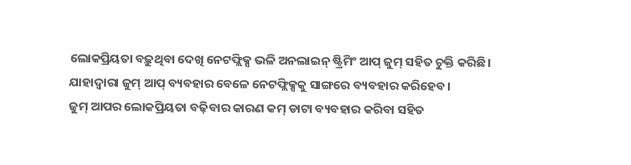ଲୋକପ୍ରିୟତା ବଢ଼ୁଥିବା ଦେଖି ନେଟଫ୍ଲିକ୍ସ ଭଳି ଅନଲାଇନ୍ ଷ୍ଟ୍ରିମିଂ ଆପ୍ ଜୁମ୍ ସହିତ ଚୁକ୍ତି କରିଛି। ଯାହାଦ୍ୱାରା ଜୁମ୍ ଆପ୍ ବ୍ୟବହାର ବେଳେ ନେଟଫ୍ଲିକ୍ସକୁ ସାଙ୍ଗରେ ବ୍ୟବହାର କରିହେବ।
ଜୁମ୍ ଆପର ଲୋକପ୍ରିୟତା ବଢ଼ିବାର କାରଣ କମ୍ ଡାଟା ବ୍ୟବହାର କରିବା ସହିତ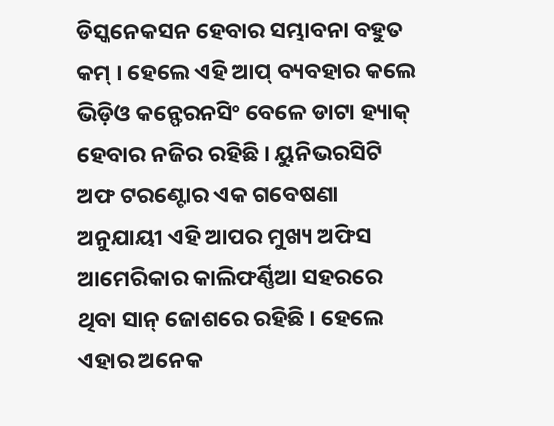ଡିସ୍କନେକସନ ହେବାର ସମ୍ଭାବନା ବହୁତ କମ୍ । ହେଲେ ଏହି ଆପ୍ ବ୍ୟବହାର କଲେ ଭିଡ଼ିଓ କନ୍ଫେରନସିଂ ବେଳେ ଡାଟା ହ୍ୟାକ୍ ହେବାର ନଜିର ରହିଛି । ୟୁନିଭରସିଟି ଅଫ ଟରଣ୍ଟୋର ଏକ ଗବେଷଣା ଅନୁଯାୟୀ ଏହି ଆପର ମୁଖ୍ୟ ଅଫିସ ଆମେରିକାର କାଲିଫର୍ଣ୍ଣିଆ ସହରରେ ଥିବା ସାନ୍ ଜୋଶରେ ରହିଛି । ହେଲେ ଏହାର ଅନେକ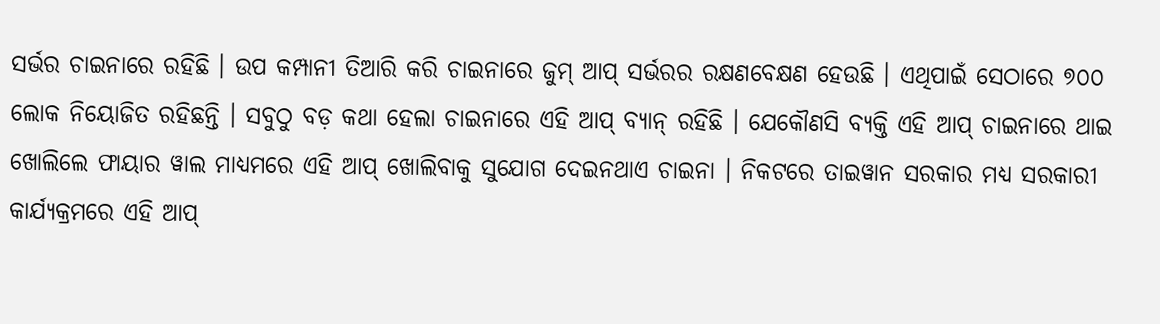ସର୍ଭର ଚାଇନାରେ ରହିଛି । ଉପ କମ୍ପାନୀ ତିଆରି କରି ଚାଇନାରେ ଜୁମ୍ ଆପ୍ ସର୍ଭରର ରକ୍ଷଣବେକ୍ଷଣ ହେଉଛି । ଏଥିପାଇଁ ସେଠାରେ ୭୦୦ ଲୋକ ନିୟୋଜିତ ରହିଛନ୍ତି । ସବୁଠୁ ବଡ଼ କଥା ହେଲା ଚାଇନାରେ ଏହି ଆପ୍ ବ୍ୟାନ୍ ରହିଛି । ଯେକୌଣସି ବ୍ୟକ୍ତି ଏହି ଆପ୍ ଚାଇନାରେ ଥାଇ ଖୋଲିଲେ ଫାୟାର ୱାଲ ମାଧ୍ୟମରେ ଏହି ଆପ୍ ଖୋଲିବାକୁ ସୁଯୋଗ ଦେଇନଥାଏ ଚାଇନା । ନିକଟରେ ତାଇୱାନ ସରକାର ମଧ୍ୟ ସରକାରୀ କାର୍ଯ୍ୟକ୍ରମରେ ଏହି ଆପ୍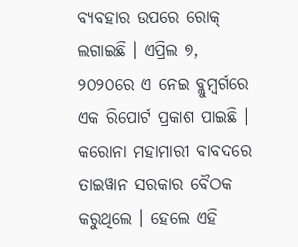ବ୍ୟବହାର ଉପରେ ରୋକ୍ ଲଗାଇଛି । ଏପ୍ରିଲ ୭, ୨୦୨୦ରେ ଏ ନେଇ ବ୍ଲୁମ୍ବର୍ଗରେ ଏକ ରିପୋର୍ଟ ପ୍ରକାଶ ପାଇଛି । କରୋନା ମହାମାରୀ ବାବଦରେ ତାଇୱାନ ସରକାର ବୈଠକ କରୁଥିଲେ । ହେଲେ ଏହି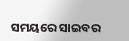ସମୟରେ ସାଇବର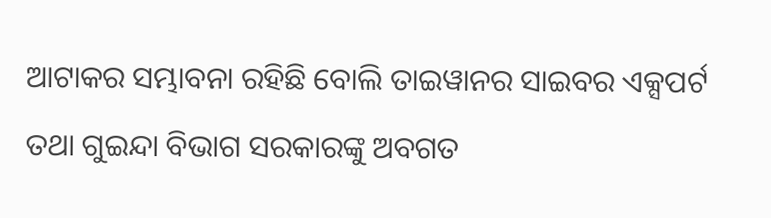ଆଟାକର ସମ୍ଭାବନା ରହିଛି ବୋଲି ତାଇୱାନର ସାଇବର ଏକ୍ସପର୍ଟ ତଥା ଗୁଇନ୍ଦା ବିଭାଗ ସରକାରଙ୍କୁ ଅବଗତ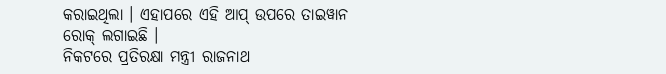କରାଇଥିଲା । ଏହାପରେ ଏହି ଆପ୍ ଉପରେ ତାଇୱାନ ରୋକ୍ ଲଗାଇଛି ।
ନିକଟରେ ପ୍ରତିରକ୍ଷା ମନ୍ତ୍ରୀ ରାଜନାଥ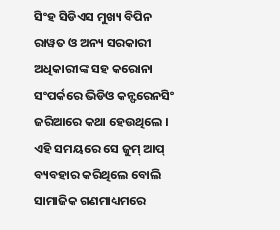ସିଂହ ସିଡିଏସ ମୁଖ୍ୟ ବିପିନ ରାୱତ ଓ ଅନ୍ୟ ସରକାରୀ ଅଧିକାରୀଙ୍କ ସହ କରୋନା ସଂପର୍କରେ ଭିଡିଓ କନ୍ଫରେନସିଂ ଜରିଆରେ କଥା ହେଉଥିଲେ । ଏହି ସମୟରେ ସେ ଜୁମ୍ ଆପ୍ ବ୍ୟବହାର କରିଥିଲେ ବୋଲି ସାମାଜିକ ଗଣମାଧ୍ୟମରେ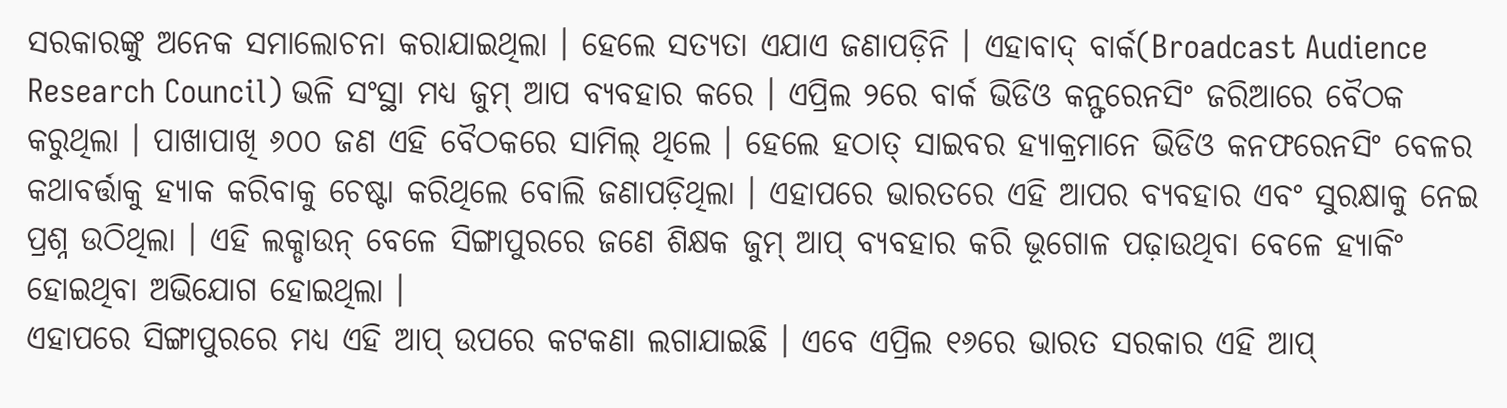ସରକାରଙ୍କୁ ଅନେକ ସମାଲୋଚନା କରାଯାଇଥିଲା । ହେଲେ ସତ୍ୟତା ଏଯାଏ ଜଣାପଡ଼ିନି । ଏହାବାଦ୍ ବାର୍କ(Broadcast Audience Research Council) ଭଳି ସଂସ୍ଥା ମଧ୍ୟ ଜୁମ୍ ଆପ ବ୍ୟବହାର କରେ । ଏପ୍ରିଲ ୨ରେ ବାର୍କ ଭିଡିଓ କନ୍ଫରେନସିଂ ଜରିଆରେ ବୈଠକ କରୁଥିଲା । ପାଖାପାଖି ୬୦୦ ଜଣ ଏହି ବୈଠକରେ ସାମିଲ୍ ଥିଲେ । ହେଲେ ହଠାତ୍ ସାଇବର ହ୍ୟାକ୍ରମାନେ ଭିଡିଓ କନଫରେନସିଂ ବେଳର କଥାବର୍ତ୍ତାକୁ ହ୍ୟାକ କରିବାକୁ ଚେଷ୍ଟା କରିଥିଲେ ବୋଲି ଜଣାପଡ଼ିଥିଲା । ଏହାପରେ ଭାରତରେ ଏହି ଆପର ବ୍ୟବହାର ଏବଂ ସୁରକ୍ଷାକୁ ନେଇ ପ୍ରଶ୍ନ ଉଠିଥିଲା । ଏହି ଲକ୍ଡାଉନ୍ ବେଳେ ସିଙ୍ଗାପୁରରେ ଜଣେ ଶିକ୍ଷକ ଜୁମ୍ ଆପ୍ ବ୍ୟବହାର କରି ଭୂଗୋଳ ପଢ଼ାଉଥିବା ବେଳେ ହ୍ୟାକିଂ ହୋଇଥିବା ଅଭିଯୋଗ ହୋଇଥିଲା ।
ଏହାପରେ ସିଙ୍ଗାପୁରରେ ମଧ୍ୟ ଏହି ଆପ୍ ଉପରେ କଟକଣା ଲଗାଯାଇଛି । ଏବେ ଏପ୍ରିଲ ୧୬ରେ ଭାରତ ସରକାର ଏହି ଆପ୍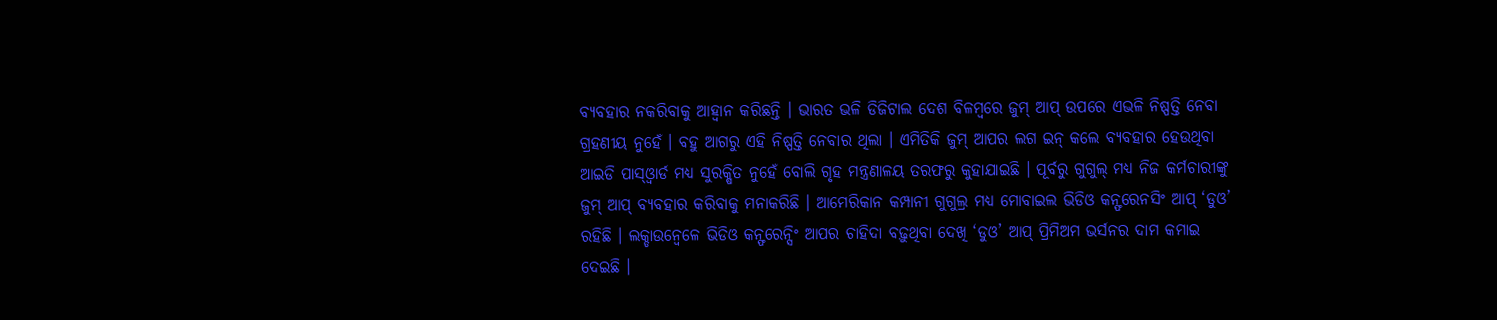ବ୍ୟବହାର ନକରିବାକୁ ଆହ୍ୱାନ କରିଛନ୍ତି । ଭାରତ ଭଳି ଡିଜିଟାଲ ଦେଶ ବିଳମ୍ବରେ ଜୁମ୍ ଆପ୍ ଉପରେ ଏଭଳି ନିଷ୍ପତ୍ତି ନେବା ଗ୍ରହଣୀୟ ନୁହେଁ । ବହୁ ଆଗରୁ ଏହି ନିଷ୍ପତ୍ତି ନେବାର ଥିଲା । ଏମିତିକି ଜୁମ୍ ଆପର ଲଗ ଇନ୍ କଲେ ବ୍ୟବହାର ହେଉଥିବା ଆଇଡି ପାସ୍ଓ୍ୱାର୍ଡ ମଧ୍ୟ ସୁରକ୍ଷିତ ନୁହେଁ ବୋଲି ଗୃହ ମନ୍ତ୍ରଣାଳୟ ତରଫରୁ କୁହାଯାଇଛି । ପୂର୍ବରୁ ଗୁଗୁଲ୍ ମଧ୍ୟ ନିଜ କର୍ମଚାରୀଙ୍କୁ ଜୁମ୍ ଆପ୍ ବ୍ୟବହାର କରିବାକୁ ମନାକରିଛି । ଆମେରିକାନ କମ୍ପାନୀ ଗୁଗୁଲ୍ର ମଧ୍ୟ ମୋବାଇଲ ଭିଡିଓ କନ୍ଫରେନସିଂ ଆପ୍ ‘ଡୁଓ’ ରହିଛି । ଲକ୍ଡାଉନ୍ବେଳେ ଭିଡିଓ କନ୍ଫରେନ୍ସିଂ ଆପର ଚାହିଦା ବଢ଼ୁଥିବା ଦେଖି ‘ଡୁଓ’ ଆପ୍ ପ୍ରିମିଅମ ଭର୍ସନର ଦାମ କମାଇ ଦେଇଛି ।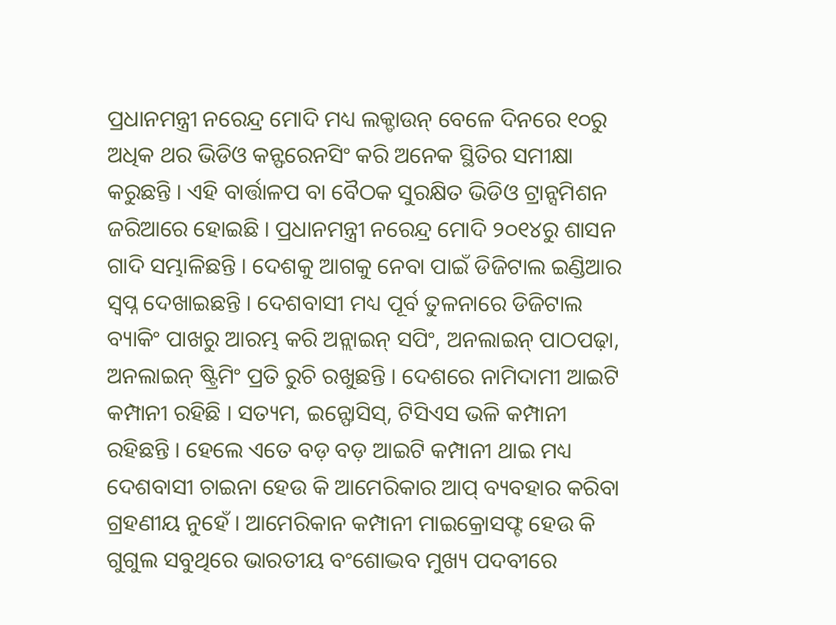ପ୍ରଧାନମନ୍ତ୍ରୀ ନରେନ୍ଦ୍ର ମୋଦି ମଧ୍ୟ ଲକ୍ଡାଉନ୍ ବେଳେ ଦିନରେ ୧୦ରୁ ଅଧିକ ଥର ଭିଡିଓ କନ୍ଫରେନସିଂ କରି ଅନେକ ସ୍ଥିତିର ସମୀକ୍ଷା କରୁଛନ୍ତି । ଏହି ବାର୍ତ୍ତାଳପ ବା ବୈଠକ ସୁରକ୍ଷିତ ଭିଡିଓ ଟ୍ରାନ୍ସମିଶନ ଜରିଆରେ ହୋଇଛି । ପ୍ରଧାନମନ୍ତ୍ରୀ ନରେନ୍ଦ୍ର ମୋଦି ୨୦୧୪ରୁ ଶାସନ ଗାଦି ସମ୍ଭାଳିଛନ୍ତି । ଦେଶକୁ ଆଗକୁ ନେବା ପାଇଁ ଡିଜିଟାଲ ଇଣ୍ଡିଆର ସ୍ୱପ୍ନ ଦେଖାଇଛନ୍ତି । ଦେଶବାସୀ ମଧ୍ୟ ପୂର୍ବ ତୁଳନାରେ ଡିଜିଟାଲ ବ୍ୟାକିଂ ପାଖରୁ ଆରମ୍ଭ କରି ଅନ୍ଲାଇନ୍ ସପିଂ, ଅନଲାଇନ୍ ପାଠପଢ଼ା, ଅନଲାଇନ୍ ଷ୍ଟ୍ରିମିଂ ପ୍ରତି ରୁଚି ରଖୁଛନ୍ତି । ଦେଶରେ ନାମିଦାମୀ ଆଇଟି କମ୍ପାନୀ ରହିଛି । ସତ୍ୟମ, ଇନ୍ଫୋସିସ୍, ଟିସିଏସ ଭଳି କମ୍ପାନୀ ରହିଛନ୍ତି । ହେଲେ ଏତେ ବଡ଼ ବଡ଼ ଆଇଟି କମ୍ପାନୀ ଥାଇ ମଧ୍ୟ ଦେଶବାସୀ ଚାଇନା ହେଉ କି ଆମେରିକାର ଆପ୍ ବ୍ୟବହାର କରିବା ଗ୍ରହଣୀୟ ନୁହେଁ । ଆମେରିକାନ କମ୍ପାନୀ ମାଇକ୍ରୋସଫ୍ଟ ହେଉ କି ଗୁଗୁଲ ସବୁଥିରେ ଭାରତୀୟ ବଂଶୋଦ୍ଭବ ମୁଖ୍ୟ ପଦବୀରେ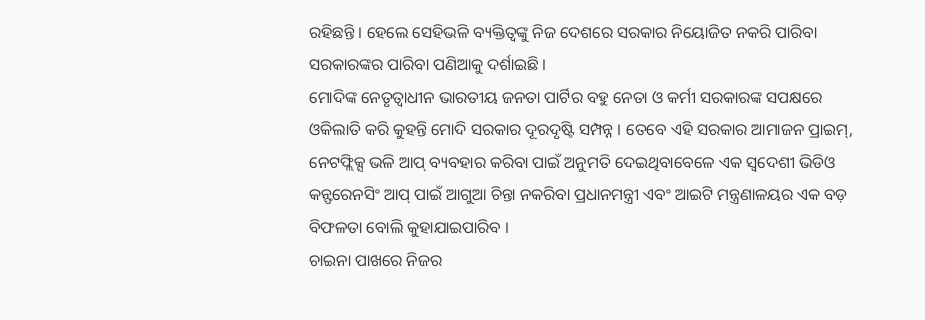ରହିଛନ୍ତି । ହେଲେ ସେହିଭଳି ବ୍ୟକ୍ତିତ୍ୱଙ୍କୁ ନିଜ ଦେଶରେ ସରକାର ନିୟୋଜିତ ନକରି ପାରିବା ସରକାରଙ୍କର ପାରିବା ପଣିଆକୁ ଦର୍ଶାଇଛି ।
ମୋଦିଙ୍କ ନେତୃତ୍ୱାଧୀନ ଭାରତୀୟ ଜନତା ପାର୍ଟିର ବହୁ ନେତା ଓ କର୍ମୀ ସରକାରଙ୍କ ସପକ୍ଷରେ ଓକିଲାତି କରି କୁହନ୍ତି ମୋଦି ସରକାର ଦୂରଦୃଷ୍ଟି ସମ୍ପନ୍ନ । ତେବେ ଏହି ସରକାର ଆମାଜନ ପ୍ରାଇମ୍, ନେଟଫ୍ଲିକ୍ସ ଭଳି ଆପ୍ ବ୍ୟବହାର କରିବା ପାଇଁ ଅନୁମତି ଦେଇଥିବାବେଳେ ଏକ ସ୍ୱଦେଶୀ ଭିଡିଓ କନ୍ଫରେନସିଂ ଆପ୍ ପାଇଁ ଆଗୁଆ ଚିନ୍ତା ନକରିବା ପ୍ରଧାନମନ୍ତ୍ରୀ ଏବଂ ଆଇଟି ମନ୍ତ୍ରଣାଳୟର ଏକ ବଡ଼ ବିଫଳତା ବୋଲି କୁହାଯାଇପାରିବ ।
ଚାଇନା ପାଖରେ ନିଜର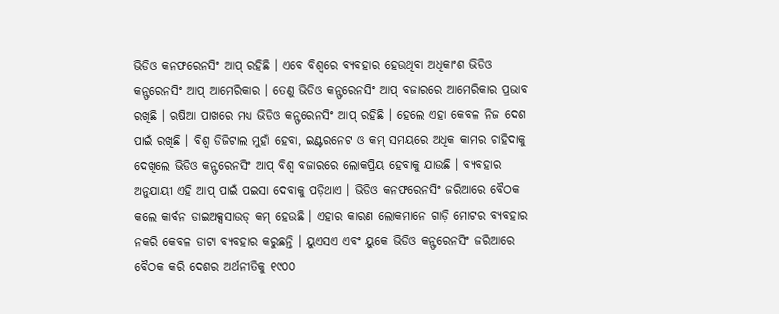ଭିଡିଓ କନଫରେନସିଂ ଆପ୍ ରହିଛି । ଏବେ ବିଶ୍ୱରେ ବ୍ୟବହାର ହେଉଥିବା ଅଧିକାଂଶ ଭିଡିଓ କନ୍ଫରେନସିଂ ଆପ୍ ଆମେରିକାର । ତେଣୁ ଭିଡିଓ କନ୍ଫରେନସିଂ ଆପ୍ ବଜାରରେ ଆମେରିକାର ପ୍ରଭାବ ରଖିଛି । ଋଷିଆ ପାଖରେ ମଧ୍ୟ ଭିଡିଓ କନ୍ଫରେନସିଂ ଆପ୍ ରହିଛି । ହେଲେ ଏହା କେବଳ ନିଜ ଦେଶ ପାଇଁ ରଖିଛି । ବିଶ୍ୱ ଡିଜିଟାଲ ମୁହାଁ ହେବା, ଇଣ୍ଟରନେଟ ଓ କମ୍ ସମୟରେ ଅଧିକ କାମର ଚାହିଦାକୁ ଦେଖିଲେ ଭିଡିଓ କନ୍ଫରେନସିଂ ଆପ୍ ବିଶ୍ୱ ବଜାରରେ ଲୋକପ୍ରିୟ ହେବାକୁ ଯାଉଛି । ବ୍ୟବହାର ଅନୁଯାୟୀ ଏହି ଆପ୍ ପାଇଁ ପଇସା ଦେବାକୁ ପଡ଼ିଥାଏ । ଭିଡିଓ କନଫରେନସିଂ ଜରିଆରେ ବୈଠକ କଲେ କାର୍ବନ ଡାଇଅକ୍ସସାଉଡ୍ କମ୍ ହେଉଛି । ଏହାର କାରଣ ଲୋକମାନେ ଗାଡ଼ି ମୋଟର ବ୍ୟବହାର ନକରି କେବଳ ଡାଟା ବ୍ୟବହାର କରୁଛନ୍ତି । ୟୁଏସଏ ଏବଂ ୟୁକେ ଭିଡିଓ କନ୍ଫରେନସିଂ ଜରିଆରେ ବୈଠକ କରି ଦେଶର ଅର୍ଥନୀତିକୁ ୧୯୦୦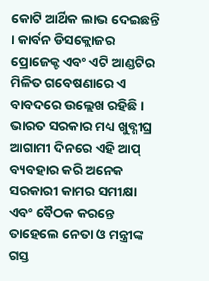କୋଟି ଆର୍ଥିକ ଲାଭ ଦେଇଛନ୍ତି । କାର୍ବନ ଡିସକ୍ଲୋଜର ପ୍ରୋଜେକ୍ଟ ଏବଂ ଏଟି ଆଣ୍ଡଟିର ମିଳିତ ଗବେଷଣାରେ ଏ ବାବଦରେ ଉଲ୍ଲେଖ ରହିଛି । ଭାରତ ସରକାର ମଧ୍ୟ ଖୁବ୍ଶୀଘ୍ର ଆଗାମୀ ଦିନରେ ଏହି ଆପ୍ ବ୍ୟବହାର କରି ଅନେକ ସରକାରୀ କାମର ସମୀକ୍ଷା ଏବଂ ବୈଠକ କରନ୍ତେ ତାହେଲେ ନେତା ଓ ମନ୍ତ୍ରୀଙ୍କ ଗସ୍ତ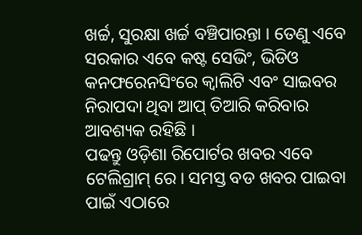ଖର୍ଚ୍ଚ, ସୁରକ୍ଷା ଖର୍ଚ୍ଚ ବଞ୍ଚିପାରନ୍ତା । ତେଣୁ ଏବେ ସରକାର ଏବେ କଷ୍ଟ ସେଭିଂ, ଭିଡିଓ କନଫରେନସିଂରେ କ୍ୱାଲିଟି ଏବଂ ସାଇବର ନିରାପଦା ଥିବା ଆପ୍ ତିଆରି କରିବାର ଆବଶ୍ୟକ ରହିଛି ।
ପଢନ୍ତୁ ଓଡ଼ିଶା ରିପୋର୍ଟର ଖବର ଏବେ ଟେଲିଗ୍ରାମ୍ ରେ। ସମସ୍ତ ବଡ ଖବର ପାଇବା ପାଇଁ ଏଠାରେ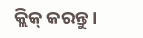କ୍ଲିକ୍ କରନ୍ତୁ।